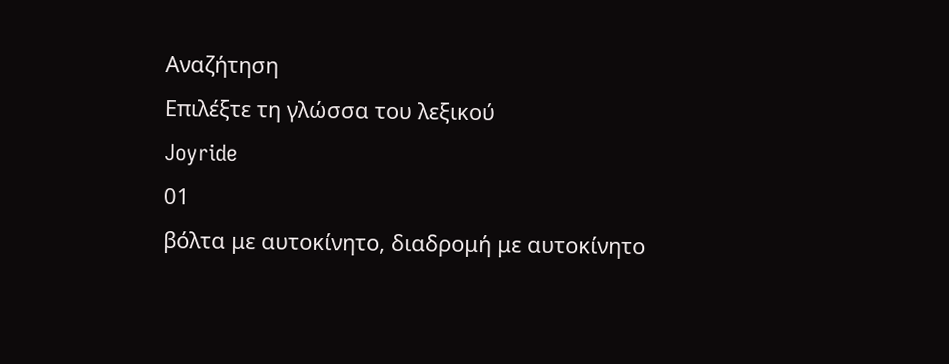Αναζήτηση
Επιλέξτε τη γλώσσα του λεξικού
Joyride
01
βόλτα με αυτοκίνητο, διαδρομή με αυτοκίνητο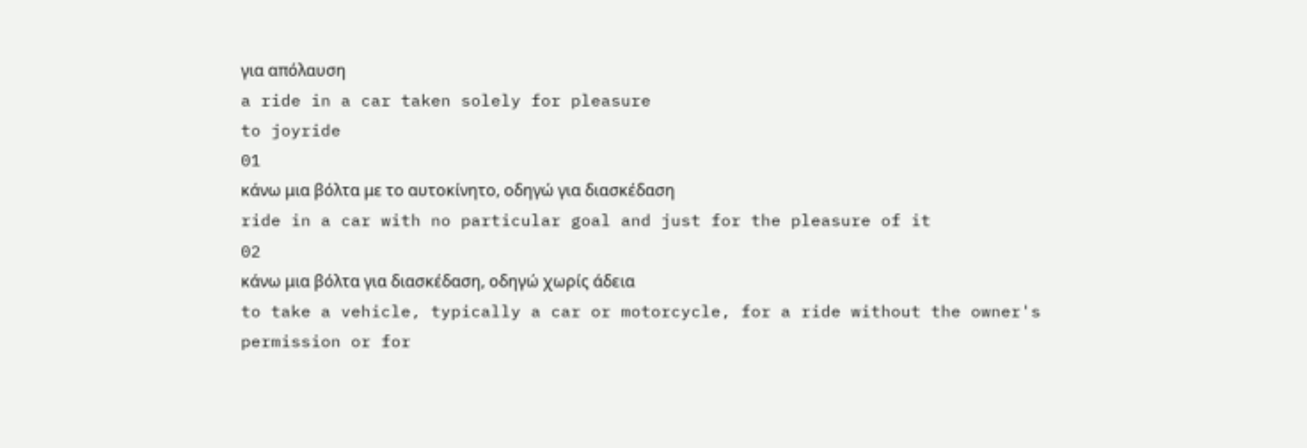για απόλαυση
a ride in a car taken solely for pleasure
to joyride
01
κάνω μια βόλτα με το αυτοκίνητο, οδηγώ για διασκέδαση
ride in a car with no particular goal and just for the pleasure of it
02
κάνω μια βόλτα για διασκέδαση, οδηγώ χωρίς άδεια
to take a vehicle, typically a car or motorcycle, for a ride without the owner's permission or for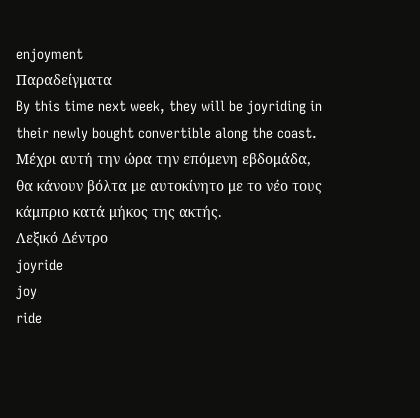enjoyment
Παραδείγματα
By this time next week, they will be joyriding in their newly bought convertible along the coast.
Μέχρι αυτή την ώρα την επόμενη εβδομάδα, θα κάνουν βόλτα με αυτοκίνητο με το νέο τους κάμπριο κατά μήκος της ακτής.
Λεξικό Δέντρο
joyride
joy
ride